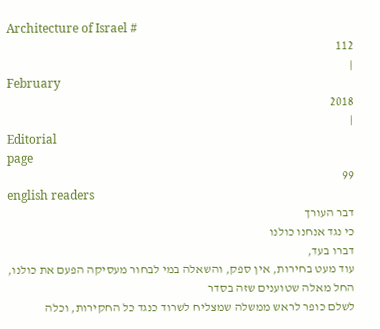Architecture of Israel #
112
|
February
2018
|
Editorial
page
99
english readers
דבר העורך
כי נגד אנחנו כולנו
דברו בעד,
עוד מעט בחירות, אין ספק, והשאלה במי לבחור מעסיקה הפעם את כולנו, החל מאלה שטוענים שזה בסדר
לשלם כופר לראש ממשלה שמצליח לשרוד כנגד כל החקירות, וכלה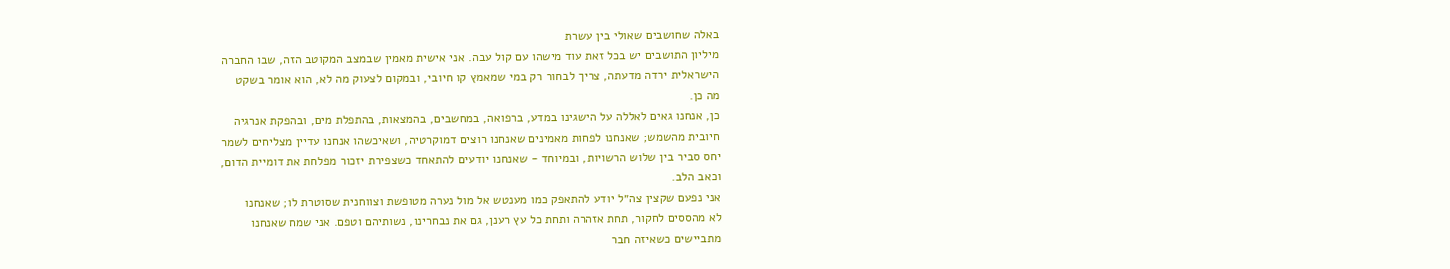באלה שחושבים שאולי בין עשרת
מיליון התושבים יש בכל זאת עוד מישהו עם קול עבה. אני אישית מאמין שבמצב המקוטב הזה, שבו החברה
הישראלית ירדה מדעתה, צריך לבחור רק במי שמאמץ קו חיובי, ובמקום לצעוק מה לא, הוא אומר בשקט
מה כן.
כן, אנחנו גאים לאללה על הישגינו במדע, ברפואה, במחשבים, בהמצאות, בהתפלת מים, ובהפקת אנרגיה
חיובית מהשמש; שאנחנו לפחות מאמינים שאנחנו רוצים דמוקרטיה, ושאיכשהו אנחנו עדיין מצליחים לשמר
יחס סביר בין שלוש הרשויות, ובמיוחד - שאנחנו יודעים להתאחד כשצפירת יזכור מפלחת את דומיית הדום,
וכאב הלב.
אני נפעם שקצין צה״ל יודע להתאפק כמו מענטש אל מול נערה מטופשת וצווחנית שסוטרת לו; שאנחנו
לא מהססים לחקור, תחת אזהרה ותחת כל עץ רענן, גם את נבחרינו, נשותיהם וטפם. אני שמח שאנחנו
מתביישים כשאיזה חבר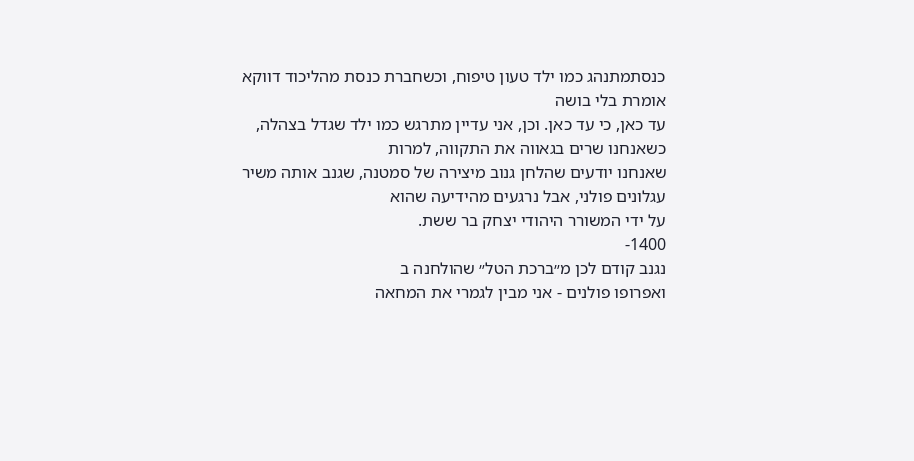כנסתמתנהג כמו ילד טעון טיפוח, וכשחברת כנסת מהליכוד דווקא אומרת בלי בושה
עד כאן, כי עד כאן. וכן, אני עדיין מתרגש כמו ילד שגדל בצהלה, כשאנחנו שרים בגאווה את התקווה, למרות
שאנחנו יודעים שהלחן גנוב מיצירה של סמטנה, שגנב אותה משיר עגלונים פולני, אבל נרגעים מהידיעה שהוא
על ידי המשורר היהודי יצחק בר ששת.
1400-
נגנב קודם לכן מ״ברכת הטל״ שהולחנה ב
ואפרופו פולנים - אני מבין לגמרי את המחאה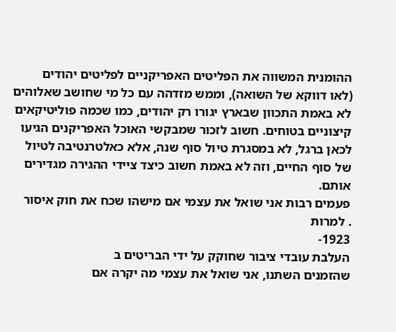ההומנית המשווה את הפליטים האפריקניים לפליטים יהודים
(לאו דווקא של השואה), וממש מזדהה עם כל מי שחושב שאלוהים
לא באמת התכוון שבארץ יגורו רק יהודים, כמו שכמה פוליטיקאים
קיצוניים בטוחים. חשוב לזכור שמבקשי האוכל האפריקנים הגיעו
לכאן ברגל, לא במסגרת טיול סוף שנה, אלא כאלטרנטיבה לטיול
של סוף החיים, וזה לא באמת חשוב כיצד ציידי ההגירה מגדירים
אותם.
פעמים רבות אני שואל את עצמי אם מישהו שכח את חוק איסור
. למרות
1923-
העלבת עובדי ציבור שחוקק על ידי הבריטים ב
שהזמנים השתנו, אני שואל את עצמי מה יקרה אם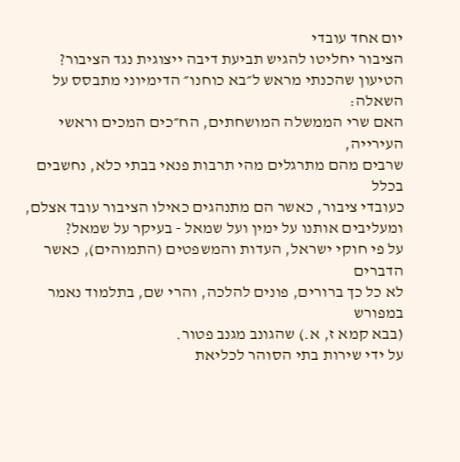יום אחד עובדי
הציבור יחליטו להגיש תביעת דיבה ייצוגית נגד הציבור?
הטיעון שהכנתי מראש ל״בא כוחנו״ הדימיוני מתבסס על השאלה:
האם שרי הממשלה המושחתים, הח״כים המכים וראשי העירייה,
שרבים מהם מתרגלים מהי תרבות פנאי בבתי כלא, נחשבים בכלל
כעובדי ציבור, כאשר הם מתנהגים כאילו הציבור עובד אצלם,
ומעליבים אותנו על ימין ועל שמאל - בעיקר על שמאל?
על פי חוקי ישראל, העדות והמשפטים (התמוהים), כאשר הדברים
לא כל כך ברורים, פונים להלכה, והרי שם, בתלמוד נאמר במפורש
(בבא קמא ז, א.) שהגונב מגנב פטור.
על ידי שירות בתי הסוהר לכליאת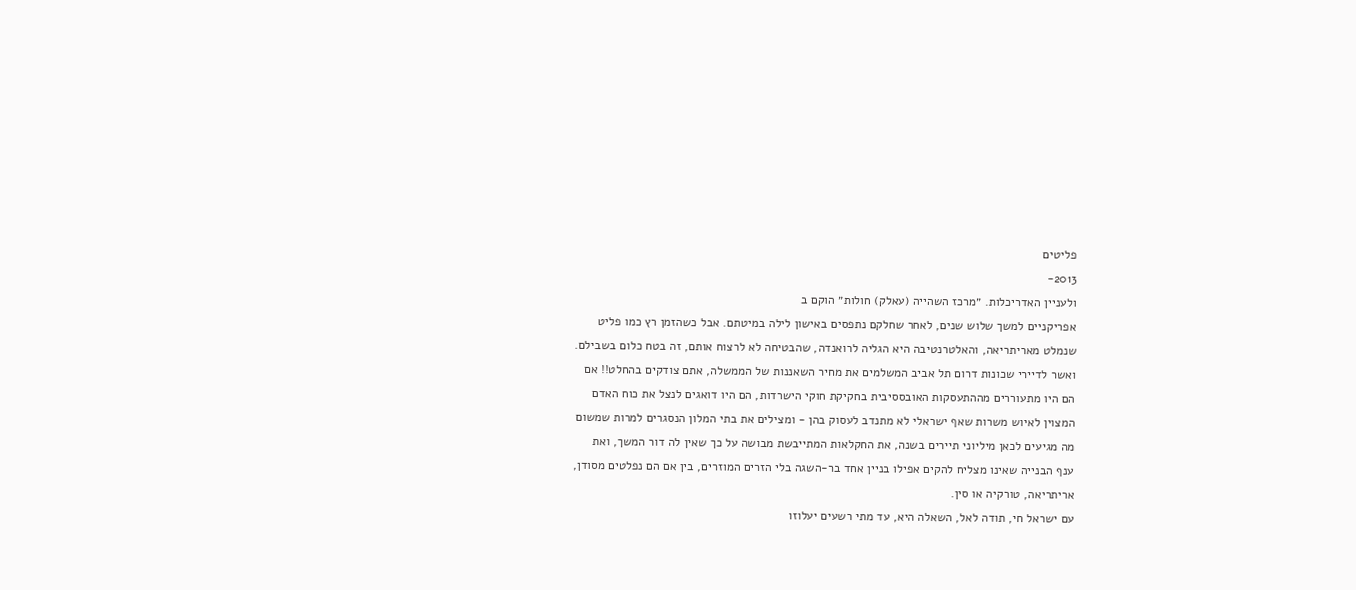פליטים
2013-
ולעניין האדריכלות. ״מרכז השהייה (עאלק) חולות״ הוקם ב
אפריקניים למשך שלוש שנים, לאחר שחלקם נתפסים באישון לילה במיטתם. אבל כשהזמן רץ כמו פליט
שנמלט מאריתריאה, והאלטרנטיבה היא הגליה לרואנדה, שהבטיחה לא לרצוח אותם, זה בטח כלום בשבילם.
ואשר לדיירי שכונות דרום תל אביב המשלמים את מחיר השאננות של הממשלה, אתם צודקים בהחלט!! אם
הם היו מתעוררים מההתעסקות האובססיבית בחקיקת חוקי הישרדות, הם היו דואגים לנצל את כוח האדם
המצוין לאיוש משרות שאף ישראלי לא מתנדב לעסוק בהן - ומצילים את בתי המלון הנסגרים למרות שמשום
מה מגיעים לכאן מיליוני תיירים בשנה, את החקלאות המתייבשת מבושה על כך שאין לה דור המשך, ואת
ענף הבנייה שאינו מצליח להקים אפילו בניין אחד בר-השגה בלי הזרים המוזרים, בין אם הם נפלטים מסודן,
אריתריאה, טורקיה או סין.
עם ישראל חי, תודה לאל, השאלה היא, עד מתי רשעים יעלוזו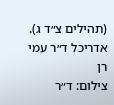(תהילים צ״ד ג).
אדריכל ד״ר עמי רן
צילום: ד״ר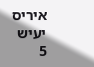איריס יעיש
5